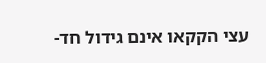עצי הקקאו אינם גידול חד-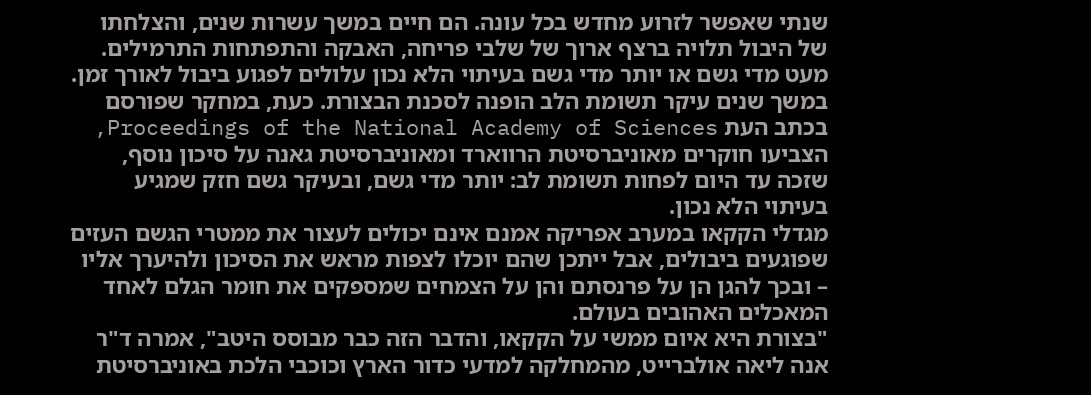שנתי שאפשר לזרוע מחדש בכל עונה. הם חיים במשך עשרות שנים, והצלחתו של היבול תלויה ברצף ארוך של שלבי פריחה, האבקה והתפתחות התרמילים. מעט מדי גשם או יותר מדי גשם בעיתוי הלא נכון עלולים לפגוע ביבול לאורך זמן.
במשך שנים עיקר תשומת הלב הופנה לסכנת הבצורת. כעת, במחקר שפורסם בכתב העת Proceedings of the National Academy of Sciences, הצביעו חוקרים מאוניברסיטת הרווארד ומאוניברסיטת גאנה על סיכון נוסף, שזכה עד היום לפחות תשומת לב: יותר מדי גשם, ובעיקר גשם חזק שמגיע בעיתוי הלא נכון.
מגדלי הקקאו במערב אפריקה אמנם אינם יכולים לעצור את ממטרי הגשם העזים שפוגעים ביבולים, אבל ייתכן שהם יוכלו לצפות מראש את הסיכון ולהיערך אליו – ובכך להגן הן על פרנסתם והן על הצמחים שמספקים את חומר הגלם לאחד המאכלים האהובים בעולם.
"בצורת היא איום ממשי על הקקאו, והדבר הזה כבר מבוסס היטב", אמרה ד"ר אנה ליאה אולברייט, מהמחלקה למדעי כדור הארץ וכוכבי הלכת באוניברסיטת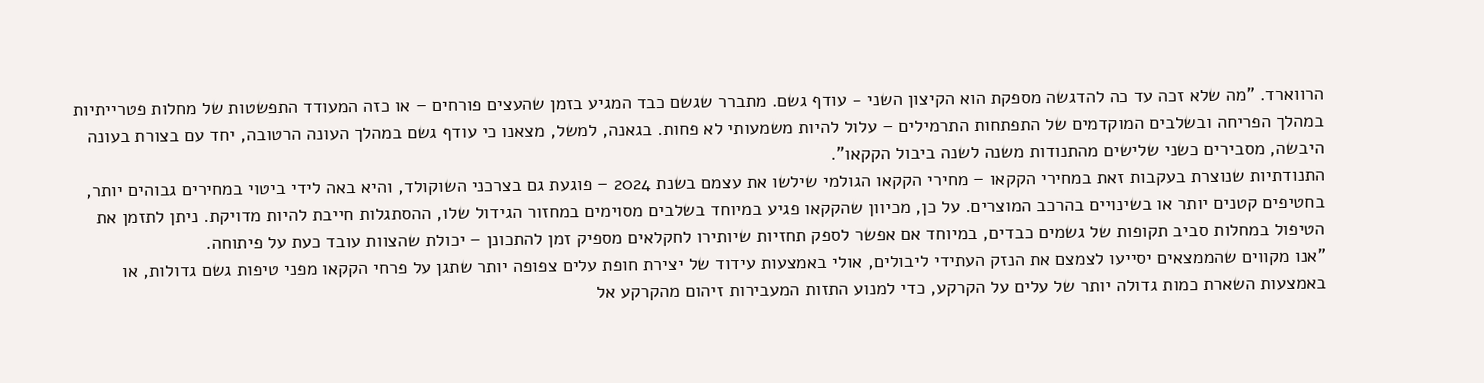הרווארד. "מה שלא זכה עד כה להדגשה מספקת הוא הקיצון השני - עודף גשם. מתברר שגשם כבד המגיע בזמן שהעצים פורחים – או כזה המעודד התפשטות של מחלות פטרייתיות במהלך הפריחה ובשלבים המוקדמים של התפתחות התרמילים – עלול להיות משמעותי לא פחות. בגאנה, למשל, מצאנו כי עודף גשם במהלך העונה הרטובה, יחד עם בצורת בעונה היבשה, מסבירים כשני שלישים מהתנודות משנה לשנה ביבול הקקאו".
התנודתיות שנוצרת בעקבות זאת במחירי הקקאו – מחירי הקקאו הגולמי שילשו את עצמם בשנת 2024 – פוגעת גם בצרכני השוקולד, והיא באה לידי ביטוי במחירים גבוהים יותר, בחטיפים קטנים יותר או בשינויים בהרכב המוצרים. על כן, מכיוון שהקקאו פגיע במיוחד בשלבים מסוימים במחזור הגידול שלו, ההסתגלות חייבת להיות מדויקת. ניתן לתזמן את הטיפול במחלות סביב תקופות של גשמים כבדים, במיוחד אם אפשר לספק תחזיות שיותירו לחקלאים מספיק זמן להתכונן – יכולת שהצוות עובד כעת על פיתוחה.
"אנו מקווים שהממצאים יסייעו לצמצם את הנזק העתידי ליבולים, אולי באמצעות עידוד של יצירת חופת עלים צפופה יותר שתגן על פרחי הקקאו מפני טיפות גשם גדולות, או באמצעות השארת כמות גדולה יותר של עלים על הקרקע, כדי למנוע התזות המעבירות זיהום מהקרקע אל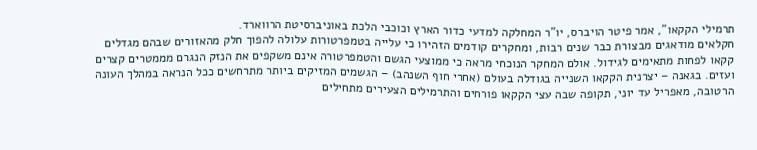תרמילי הקקאו", אמר פיטר הויברס, יו"ר המחלקה למדעי כדור הארץ וכוכבי הלכת באוניברסיטת הרווארד.
חקלאים מודאגים מבצורת כבר שנים רבות, ומחקרים קודמים הזהירו כי עלייה בטמפרטורות עלולה להפוך חלק מהאזורים שבהם מגדלים קקאו לפחות מתאימים לגידול. אולם המחקר הנוכחי מראה כי ממוצעי הגשם והטמפרטורה אינם משקפים את הנזק הנגרם מממטרים קצרים ועזים. בגאנה – יצרנית הקקאו השנייה בגודלה בעולם (אחרי חוף השנהב) – הגשמים המזיקים ביותר מתרחשים ככל הנראה במהלך העונה הרטובה, מאפריל עד יוני, תקופה שבה עצי הקקאו פורחים והתרמילים הצעירים מתחילים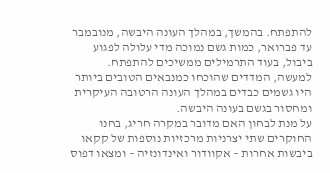להתפתח. בהמשך, במהלך העונה היבשה, מנובמבר עד פברואר, כמות גשם נמוכה מדי עלולה לפגוע ביבול, בעוד התרמילים ממשיכים להתפתח. למעשה, המדדים שהוכחו כמנבאים הטובים ביותר היו גשמים כבדים במהלך העונה הרטובה העיקרית ומחסור בגשם בעונה היבשה.
על מנת לבחון האם מדובר במקרה חריג, בחנו החוקרים שתי יצרניות מרכזיות נוספות של קקאו ביבשות אחרות – אקוודור ואינדונזיה – ומצאו דפוס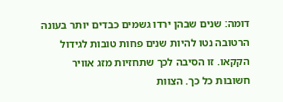דומה: שנים שבהן ירדו גשמים כבדים יותר בעונה הרטובה נטו להיות שנים פחות טובות לגידול הקקאו. זו הסיבה לכך שתחזיות מזג אוויר חשובות כל כך. הצוות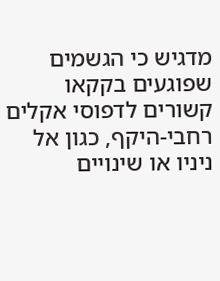מדגיש כי הגשמים שפוגעים בקקאו קשורים לדפוסי אקלים רחבי-היקף, כגון אל ניניו או שינויים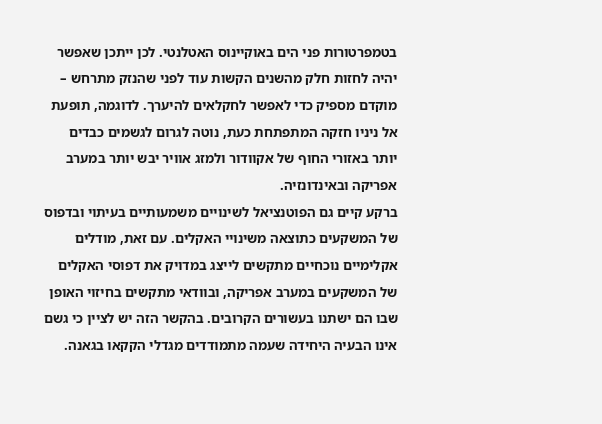בטמפרטורות פני הים באוקיינוס האטלנטי. לכן ייתכן שאפשר יהיה לחזות חלק מהשנים הקשות עוד לפני שהנזק מתרחש – מוקדם מספיק כדי לאפשר לחקלאים להיערך. לדוגמה, תופעת אל ניניו חזקה המתפתחת כעת, נוטה לגרום לגשמים כבדים יותר באזורי החוף של אקוודור ולמזג אוויר יבש יותר במערב אפריקה ובאינדונזיה.
ברקע קיים גם הפוטנציאל לשינויים משמעותיים בעיתוי ובדפוס של המשקעים כתוצאה משינויי האקלים. עם זאת, מודלים אקלימיים נוכחיים מתקשים לייצג במדויק את דפוסי האקלים של המשקעים במערב אפריקה, ובוודאי מתקשים בחיזוי האופן שבו הם ישתנו בעשורים הקרובים. בהקשר הזה יש לציין כי גשם אינו הבעיה היחידה שעמה מתמודדים מגדלי הקקאו בגאנה.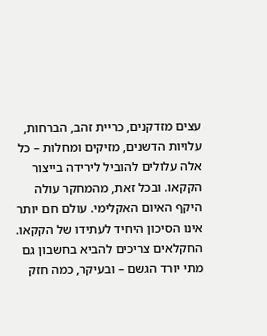עצים מזדקנים, כריית זהב, הברחות, עלויות הדשנים, מזיקים ומחלות – כל אלה עלולים להוביל לירידה בייצור הקקאו. ובכל זאת, מהמחקר עולה היקף האיום האקלימי. עולם חם יותר אינו הסיכון היחיד לעתידו של הקקאו. החקלאים צריכים להביא בחשבון גם מתי יורד הגשם – ובעיקר, כמה חזק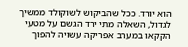הוא יורד. ככל שהביקוש לשוקולד ממשיך לגדול, השאלה מתי ירד הגשם על מטעי הקקאו במערב אפריקה עשויה להפוך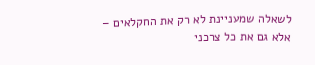לשאלה שמעניינת לא רק את החקלאים – אלא גם את כל צרכני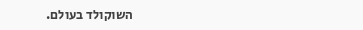השוקולד בעולם.